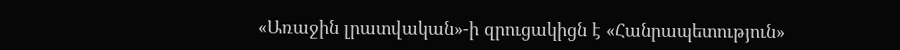«Առաջին լրատվական»-ի զրուցակիցն է «Հանրապետություն»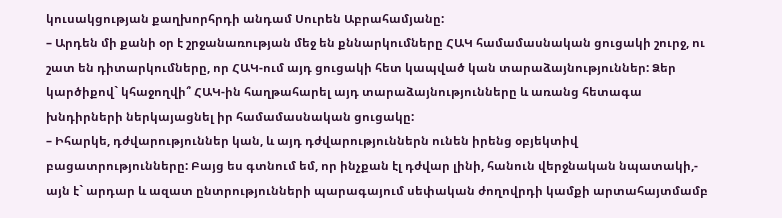կուսակցության քաղխորհրդի անդամ Սուրեն Աբրահամյանը:
– Արդեն մի քանի օր է շրջանառության մեջ են քննարկումները ՀԱԿ համամասնական ցուցակի շուրջ, ու շատ են դիտարկումները, որ ՀԱԿ-ում այդ ցուցակի հետ կապված կան տարաձայնություններ: Ձեր կարծիքով` կհաջողվի՞ ՀԱԿ-ին հաղթահարել այդ տարաձայնությունները և առանց հետագա խնդիրների ներկայացնել իր համամասնական ցուցակը:
– Իհարկե, դժվարություններ կան, և այդ դժվարություններն ունեն իրենց օբյեկտիվ բացատրությունները: Բայց ես գտնում եմ, որ ինչքան էլ դժվար լինի, հանուն վերջնական նպատակի,- այն է` արդար և ազատ ընտրությունների պարագայում սեփական ժողովրդի կամքի արտահայտմամբ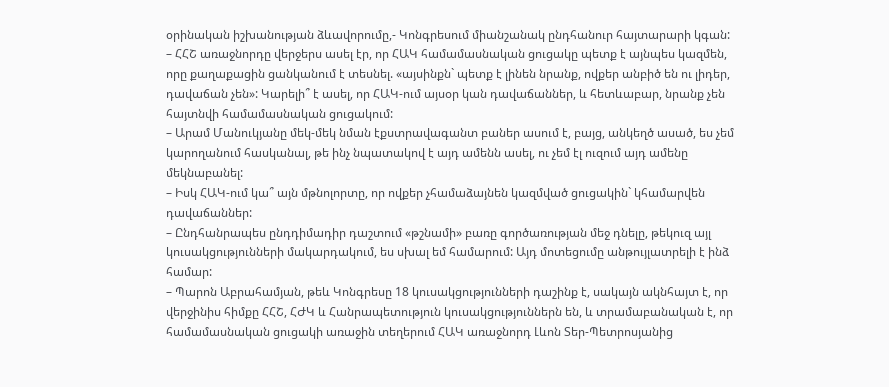օրինական իշխանության ձևավորումը,- Կոնգրեսում միանշանակ ընդհանուր հայտարարի կգան:
– ՀՀՇ առաջնորդը վերջերս ասել էր, որ ՀԱԿ համամասնական ցուցակը պետք է այնպես կազմեն, որը քաղաքացին ցանկանում է տեսնել. «այսինքն` պետք է լինեն նրանք, ովքեր անբիծ են ու լիդեր, դավաճան չեն»: Կարելի՞ է ասել, որ ՀԱԿ-ում այսօր կան դավաճաններ, և հետևաբար, նրանք չեն հայտնվի համամասնական ցուցակում:
– Արամ Մանուկյանը մեկ-մեկ նման էքստրավագանտ բաներ ասում է, բայց, անկեղծ ասած, ես չեմ կարողանում հասկանալ, թե ինչ նպատակով է այդ ամենն ասել, ու չեմ էլ ուզում այդ ամենը մեկնաբանել:
– Իսկ ՀԱԿ-ում կա՞ այն մթնոլորտը, որ ովքեր չհամաձայնեն կազմված ցուցակին` կհամարվեն դավաճաններ:
– Ընդհանրապես ընդդիմադիր դաշտում «թշնամի» բառը գործառության մեջ դնելը, թեկուզ այլ կուսակցությունների մակարդակում, ես սխալ եմ համարում: Այդ մոտեցումը անթույլատրելի է ինձ համար:
– Պարոն Աբրահամյան, թեև Կոնգրեսը 18 կուսակցությունների դաշինք է, սակայն ակնհայտ է, որ վերջինիս հիմքը ՀՀՇ, ՀԺԿ և Հանրապետություն կուսակցություններն են, և տրամաբանական է, որ համամասնական ցուցակի առաջին տեղերում ՀԱԿ առաջնորդ Լևոն Տեր-Պետրոսյանից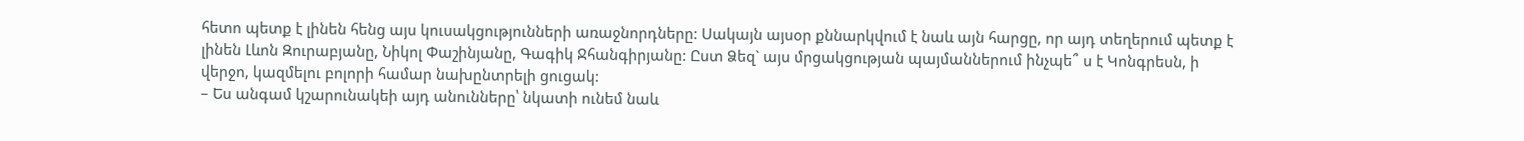հետո պետք է լինեն հենց այս կուսակցությունների առաջնորդները: Սակայն այսօր քննարկվում է նաև այն հարցը, որ այդ տեղերում պետք է լինեն Լևոն Զուրաբյանը, Նիկոլ Փաշինյանը, Գագիկ Ջհանգիրյանը: Ըստ Ձեզ` այս մրցակցության պայմաններում ինչպե՞ ս է Կոնգրեսն, ի վերջո, կազմելու բոլորի համար նախընտրելի ցուցակ:
– Ես անգամ կշարունակեի այդ անունները՝ նկատի ունեմ նաև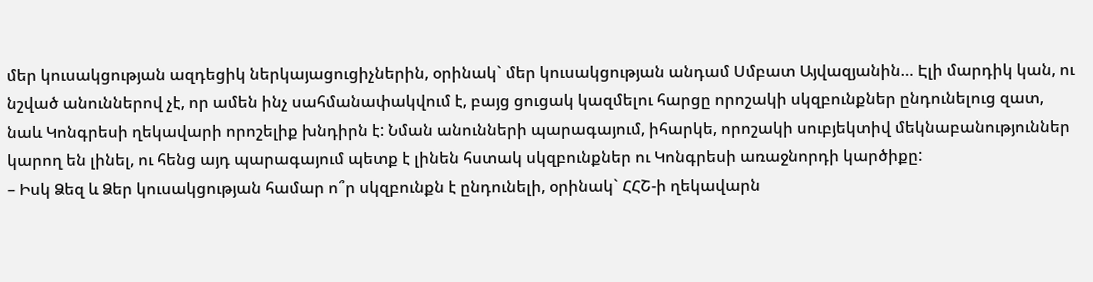մեր կուսակցության ազդեցիկ ներկայացուցիչներին, օրինակ` մեր կուսակցության անդամ Սմբատ Այվազյանին… Էլի մարդիկ կան, ու նշված անուններով չէ, որ ամեն ինչ սահմանափակվում է, բայց ցուցակ կազմելու հարցը որոշակի սկզբունքներ ընդունելուց զատ, նաև Կոնգրեսի ղեկավարի որոշելիք խնդիրն է: Նման անունների պարագայում, իհարկե, որոշակի սուբյեկտիվ մեկնաբանություններ կարող են լինել, ու հենց այդ պարագայում պետք է լինեն հստակ սկզբունքներ ու Կոնգրեսի առաջնորդի կարծիքը:
– Իսկ Ձեզ և Ձեր կուսակցության համար ո՞ր սկզբունքն է ընդունելի, օրինակ` ՀՀՇ-ի ղեկավարն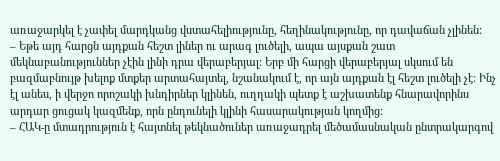առաջարկել է չափել մարդկանց վստահելիությունը, հեղինակությունը, որ դավաճան չլինեն:
– Եթե այդ հարցն այդքան հեշտ լիներ ու արագ լուծելի, ապա այսքան շատ մեկնաբանություններ չէին լինի դրա վերաբերյալ: Երբ մի հարցի վերաբերյալ սկսում են բազմաբնույթ խելոք մտքեր արտահայտել, նշանակում է, որ այն այդքան էլ հեշտ լուծելի չէ: Ինչ էլ անես, ի վերջո որոշակի խնդիրներ կլինեն, ուղղակի պետք է աշխատենք հնարավորինս արդար ցուցակ կազմենք, որն ընդունելի կլինի հասարակության կողմից:
– ՀԱԿ-ը մտադրություն է հայտնել թեկնածուներ առաջադրել մեծամասնական ընտրակարգով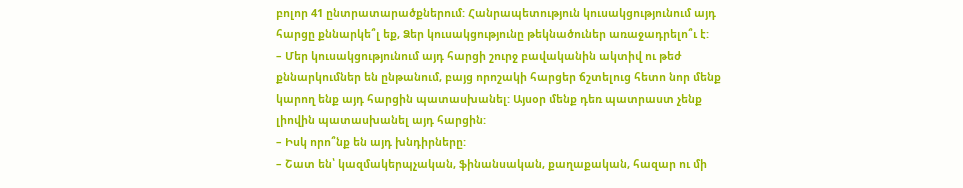բոլոր 41 ընտրատարածքներում: Հանրապետություն կուսակցությունում այդ հարցը քննարկե՞լ եք, Ձեր կուսակցությունը թեկնածուներ առաջադրելո՞ւ է:
– Մեր կուսակցությունում այդ հարցի շուրջ բավականին ակտիվ ու թեժ քննարկումներ են ընթանում, բայց որոշակի հարցեր ճշտելուց հետո նոր մենք կարող ենք այդ հարցին պատասխանել: Այսօր մենք դեռ պատրաստ չենք լիովին պատասխանել այդ հարցին:
– Իսկ որո՞նք են այդ խնդիրները:
– Շատ են՝ կազմակերպչական, ֆինանսական, քաղաքական, հազար ու մի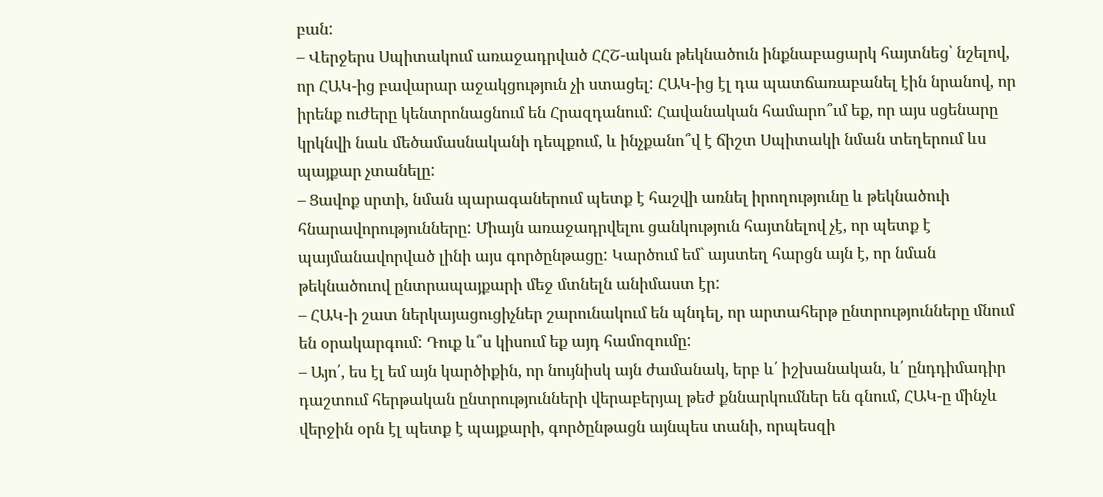բան:
– Վերջերս Սպիտակում առաջադրված ՀՀՇ-ական թեկնածուն ինքնաբացարկ հայտնեց՝ նշելով, որ ՀԱԿ-ից բավարար աջակցություն չի ստացել: ՀԱԿ-ից էլ դա պատճառաբանել էին նրանով, որ իրենք ուժերը կենտրոնացնում են Հրազդանում: Հավանական համարո՞ւմ եք, որ այս սցենարը կրկնվի նաև մեծամասնականի դեպքում, և ինչքանո՞վ է ճիշտ Սպիտակի նման տեղերում ևս պայքար չտանելը:
– Ցավոք սրտի, նման պարագաներում պետք է հաշվի առնել իրողությունը և թեկնածուի հնարավորությունները: Միայն առաջադրվելու ցանկություն հայտնելով չէ, որ պետք է պայմանավորված լինի այս գործընթացը: Կարծում եմ` այստեղ հարցն այն է, որ նման թեկնածուով ընտրապայքարի մեջ մտնելն անիմաստ էր:
– ՀԱԿ-ի շատ ներկայացուցիչներ շարունակում են պնդել, որ արտահերթ ընտրությունները մնում են օրակարգում: Դուք և՞ս կիսում եք այդ համոզումը:
– Այո՛, ես էլ եմ այն կարծիքին, որ նույնիսկ այն ժամանակ, երբ և՛ իշխանական, և՛ ընդդիմադիր դաշտում հերթական ընտրությունների վերաբերյալ թեժ քննարկումներ են գնում, ՀԱԿ-ը մինչև վերջին օրն էլ պետք է պայքարի, գործընթացն այնպես տանի, որպեսզի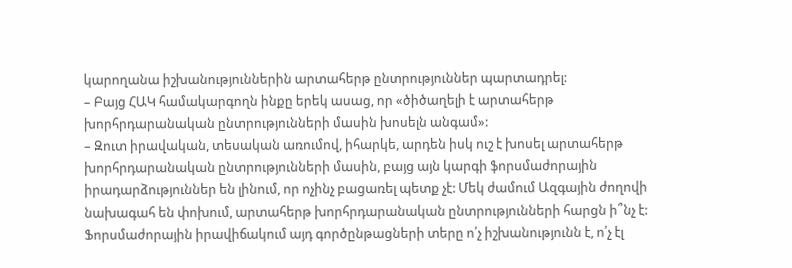կարողանա իշխանություններին արտահերթ ընտրություններ պարտադրել:
– Բայց ՀԱԿ համակարգողն ինքը երեկ ասաց, որ «ծիծաղելի է արտահերթ խորհրդարանական ընտրությունների մասին խոսելն անգամ»:
– Զուտ իրավական, տեսական առումով, իհարկե, արդեն իսկ ուշ է խոսել արտահերթ խորհրդարանական ընտրությունների մասին, բայց այն կարգի ֆորսմաժորային իրադարձություններ են լինում, որ ոչինչ բացառել պետք չէ: Մեկ ժամում Ազգային ժողովի նախագահ են փոխում, արտահերթ խորհրդարանական ընտրությունների հարցն ի՞նչ է: Ֆորսմաժորային իրավիճակում այդ գործընթացների տերը ո՛չ իշխանությունն է, ո՛չ էլ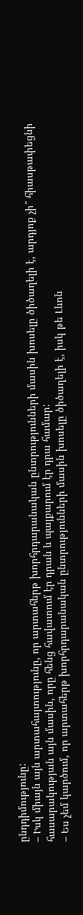ընդդիմությունը:
– Իսկ միայն այն արտահայտությունը, որ արտահերթ խորհրդարանական ընտրությունների մասին խոսելը ծիծաղելի է, արդյոք չի՞ հիասթափեցնի հասարակության այն մասին, որը հենց հավատում էր դրան և պայքարում էր դրա համար:
– Ես չեմ կարծում, որ արտահերթ խորհրդարանական ընտրությունների մասին խոսելը ծիծաղելի է, իսկ թե Լևոն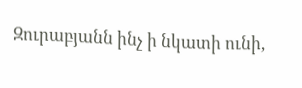Զուրաբյանն ինչ ի նկատի ունի,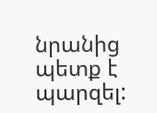նրանից պետք է պարզել: